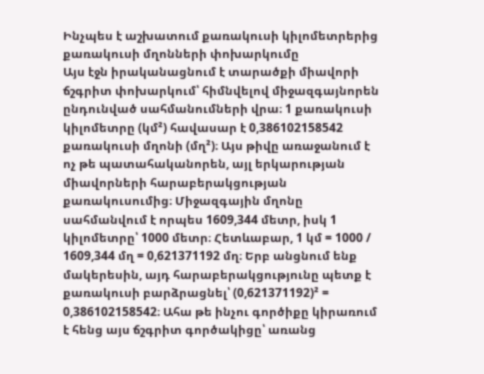Ինչպես է աշխատում քառակուսի կիլոմետրերից քառակուսի մղոնների փոխարկումը
Այս էջն իրականացնում է տարածքի միավորի ճշգրիտ փոխարկում՝ հիմնվելով միջազգայնորեն ընդունված սահմանումների վրա։ 1 քառակուսի կիլոմետրը (կմ²) հավասար է 0,386102158542 քառակուսի մղոնի (մղ²)։ Այս թիվը առաջանում է ոչ թե պատահականորեն, այլ երկարության միավորների հարաբերակցության քառակուսումից։ Միջազգային մղոնը սահմանվում է որպես 1609,344 մետր, իսկ 1 կիլոմետրը՝ 1000 մետր։ Հետևաբար, 1 կմ = 1000 / 1609,344 մղ = 0,621371192 մղ։ Երբ անցնում ենք մակերեսին, այդ հարաբերակցությունը պետք է քառակուսի բարձրացնել՝ (0,621371192)² = 0,386102158542։ Ահա թե ինչու գործիքը կիրառում է հենց այս ճշգրիտ գործակիցը՝ առանց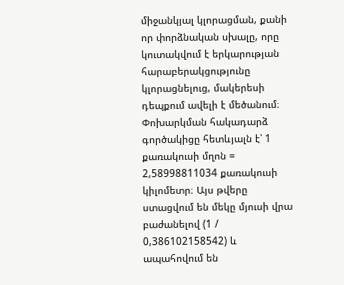միջանկյալ կլորացման, քանի որ փորձնական սխալը, որը կուտակվում է երկարության հարաբերակցությունը կլորացնելուց, մակերեսի դեպքում ավելի է մեծանում։
Փոխարկման հակադարձ գործակիցը հետևյալն է՝ 1 քառակուսի մղոն = 2,58998811034 քառակուսի կիլոմետր։ Այս թվերը ստացվում են մեկը մյուսի վրա բաժանելով (1 / 0,386102158542) և ապահովում են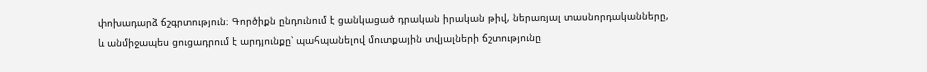փոխադարձ ճշգրտություն։ Գործիքն ընդունում է ցանկացած դրական իրական թիվ, ներառյալ տասնորդականները, և անմիջապես ցուցադրում է արդյունքը՝ պահպանելով մուտքային տվյալների ճշտությունը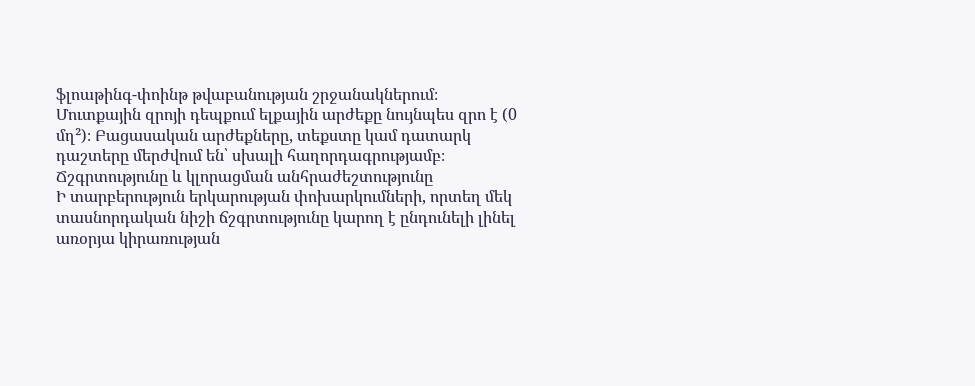ֆլոաթինգ-փոինթ թվաբանության շրջանակներում։ Մուտքային զրոյի դեպքում ելքային արժեքը նույնպես զրո է (0 մղ²)։ Բացասական արժեքները, տեքստը կամ դատարկ դաշտերը մերժվում են՝ սխալի հաղորդագրությամբ։
Ճշգրտությունը և կլորացման անհրաժեշտությունը
Ի տարբերություն երկարության փոխարկումների, որտեղ մեկ տասնորդական նիշի ճշգրտությունը կարող է ընդունելի լինել առօրյա կիրառության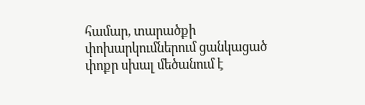համար, տարածքի փոխարկումներում ցանկացած փոքր սխալ մեծանում է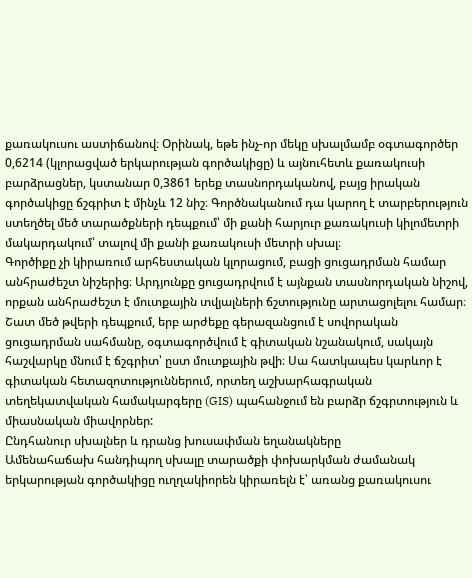քառակուսու աստիճանով։ Օրինակ, եթե ինչ-որ մեկը սխալմամբ օգտագործեր 0,6214 (կլորացված երկարության գործակիցը) և այնուհետև քառակուսի բարձրացներ, կստանար 0,3861 երեք տասնորդականով, բայց իրական գործակիցը ճշգրիտ է մինչև 12 նիշ։ Գործնականում դա կարող է տարբերություն ստեղծել մեծ տարածքների դեպքում՝ մի քանի հարյուր քառակուսի կիլոմետրի մակարդակում՝ տալով մի քանի քառակուսի մետրի սխալ։
Գործիքը չի կիրառում արհեստական կլորացում, բացի ցուցադրման համար անհրաժեշտ նիշերից։ Արդյունքը ցուցադրվում է այնքան տասնորդական նիշով, որքան անհրաժեշտ է մուտքային տվյալների ճշտությունը արտացոլելու համար։ Շատ մեծ թվերի դեպքում, երբ արժեքը գերազանցում է սովորական ցուցադրման սահմանը, օգտագործվում է գիտական նշանակում, սակայն հաշվարկը մնում է ճշգրիտ՝ ըստ մուտքային թվի։ Սա հատկապես կարևոր է գիտական հետազոտություններում, որտեղ աշխարհագրական տեղեկատվական համակարգերը (GIS) պահանջում են բարձր ճշգրտություն և միասնական միավորներ:
Ընդհանուր սխալներ և դրանց խուսափման եղանակները
Ամենահաճախ հանդիպող սխալը տարածքի փոխարկման ժամանակ երկարության գործակիցը ուղղակիորեն կիրառելն է՝ առանց քառակուսու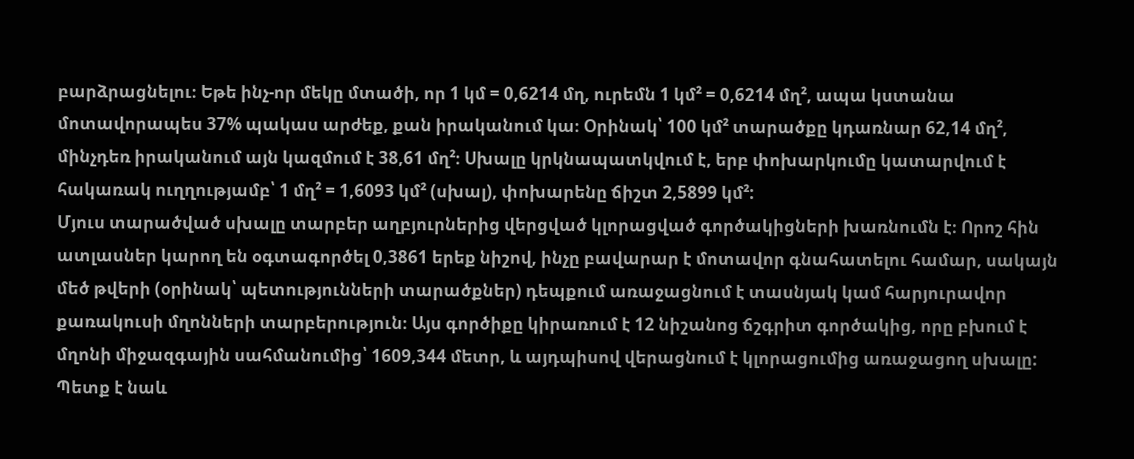բարձրացնելու։ Եթե ինչ-որ մեկը մտածի, որ 1 կմ = 0,6214 մղ, ուրեմն 1 կմ² = 0,6214 մղ², ապա կստանա մոտավորապես 37% պակաս արժեք, քան իրականում կա։ Օրինակ՝ 100 կմ² տարածքը կդառնար 62,14 մղ², մինչդեռ իրականում այն կազմում է 38,61 մղ²։ Սխալը կրկնապատկվում է, երբ փոխարկումը կատարվում է հակառակ ուղղությամբ՝ 1 մղ² = 1,6093 կմ² (սխալ), փոխարենը ճիշտ 2,5899 կմ²:
Մյուս տարածված սխալը տարբեր աղբյուրներից վերցված կլորացված գործակիցների խառնումն է։ Որոշ հին ատլասներ կարող են օգտագործել 0,3861 երեք նիշով, ինչը բավարար է մոտավոր գնահատելու համար, սակայն մեծ թվերի (օրինակ՝ պետությունների տարածքներ) դեպքում առաջացնում է տասնյակ կամ հարյուրավոր քառակուսի մղոնների տարբերություն։ Այս գործիքը կիրառում է 12 նիշանոց ճշգրիտ գործակից, որը բխում է մղոնի միջազգային սահմանումից՝ 1609,344 մետր, և այդպիսով վերացնում է կլորացումից առաջացող սխալը:
Պետք է նաև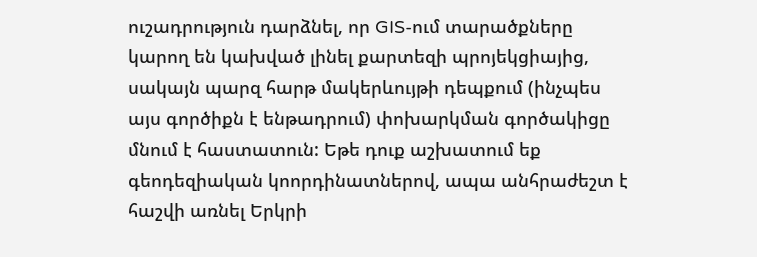ուշադրություն դարձնել, որ GIS-ում տարածքները կարող են կախված լինել քարտեզի պրոյեկցիայից, սակայն պարզ հարթ մակերևույթի դեպքում (ինչպես այս գործիքն է ենթադրում) փոխարկման գործակիցը մնում է հաստատուն: Եթե դուք աշխատում եք գեոդեզիական կոորդինատներով, ապա անհրաժեշտ է հաշվի առնել Երկրի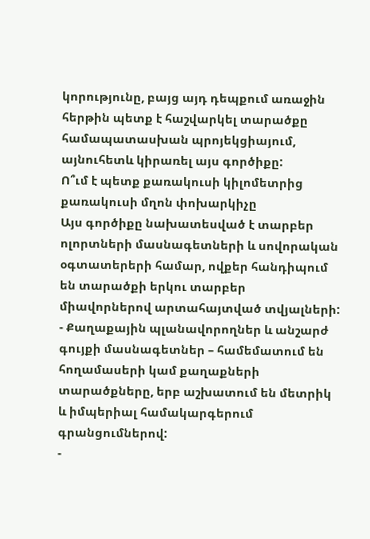կորությունը, բայց այդ դեպքում առաջին հերթին պետք է հաշվարկել տարածքը համապատասխան պրոյեկցիայում, այնուհետև կիրառել այս գործիքը:
Ո՞ւմ է պետք քառակուսի կիլոմետրից քառակուսի մղոն փոխարկիչը
Այս գործիքը նախատեսված է տարբեր ոլորտների մասնագետների և սովորական օգտատերերի համար, ովքեր հանդիպում են տարածքի երկու տարբեր միավորներով արտահայտված տվյալների:
- Քաղաքային պլանավորողներ և անշարժ գույքի մասնագետներ – համեմատում են հողամասերի կամ քաղաքների տարածքները, երբ աշխատում են մետրիկ և իմպերիալ համակարգերում գրանցումներով:
-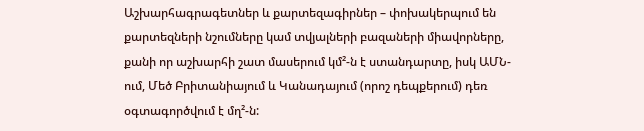Աշխարհագրագետներ և քարտեզագիրներ – փոխակերպում են քարտեզների նշումները կամ տվյալների բազաների միավորները, քանի որ աշխարհի շատ մասերում կմ²-ն է ստանդարտը, իսկ ԱՄՆ-ում, Մեծ Բրիտանիայում և Կանադայում (որոշ դեպքերում) դեռ օգտագործվում է մղ²-ն: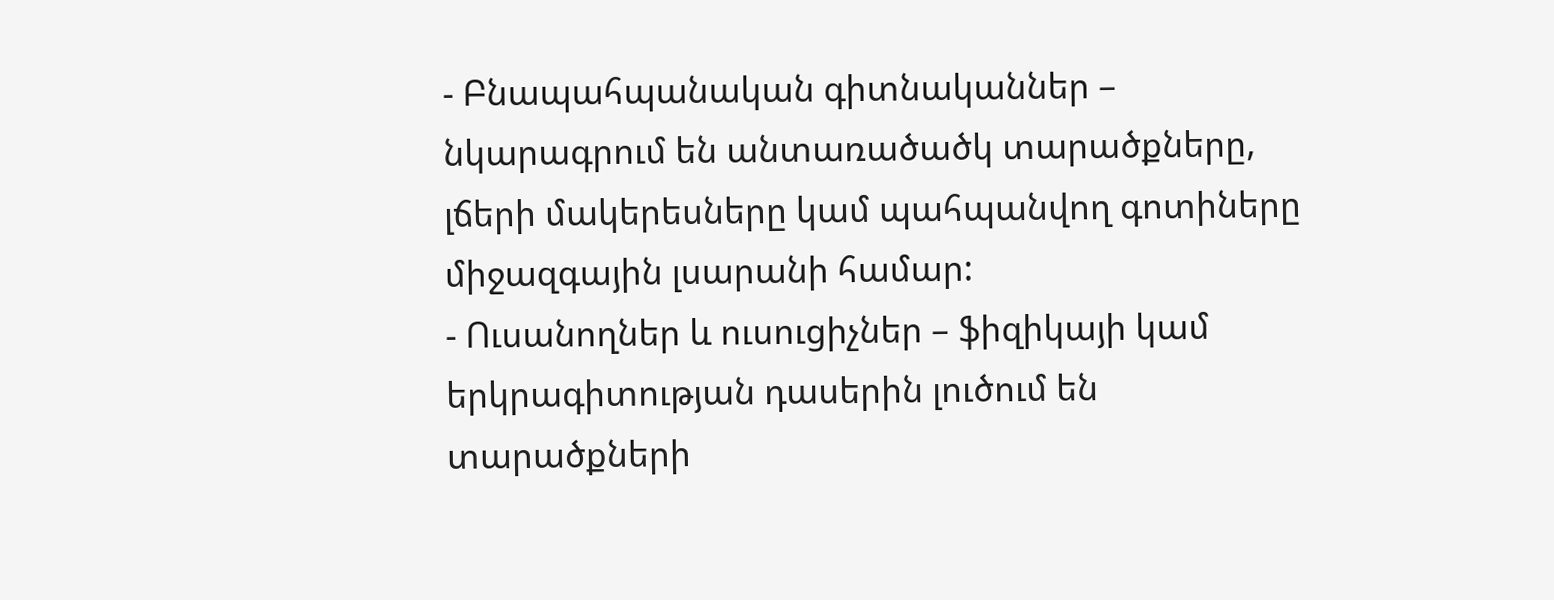- Բնապահպանական գիտնականներ – նկարագրում են անտառածածկ տարածքները, լճերի մակերեսները կամ պահպանվող գոտիները միջազգային լսարանի համար:
- Ուսանողներ և ուսուցիչներ – ֆիզիկայի կամ երկրագիտության դասերին լուծում են տարածքների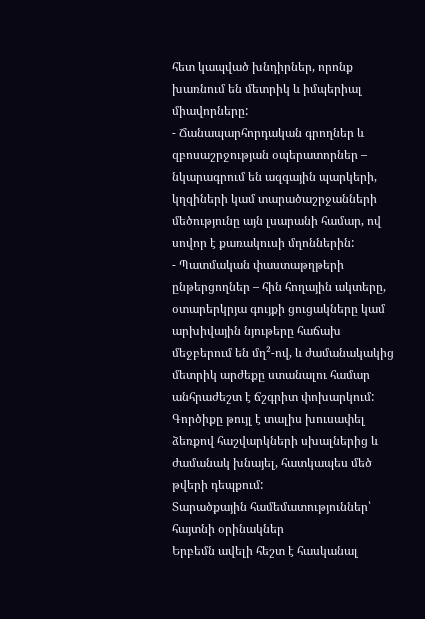հետ կապված խնդիրներ, որոնք խառնում են մետրիկ և իմպերիալ միավորները:
- Ճանապարհորդական գրողներ և զբոսաշրջության օպերատորներ – նկարագրում են ազգային պարկերի, կղզիների կամ տարածաշրջանների մեծությունը այն լսարանի համար, ով սովոր է քառակուսի մղոններին:
- Պատմական փաստաթղթերի ընթերցողներ – հին հողային ակտերը, օտարերկրյա գույքի ցուցակները կամ արխիվային նյութերը հաճախ մեջբերում են մղ²-ով, և ժամանակակից մետրիկ արժեքը ստանալու համար անհրաժեշտ է ճշգրիտ փոխարկում:
Գործիքը թույլ է տալիս խուսափել ձեռքով հաշվարկների սխալներից և ժամանակ խնայել, հատկապես մեծ թվերի դեպքում:
Տարածքային համեմատություններ՝ հայտնի օրինակներ
Երբեմն ավելի հեշտ է հասկանալ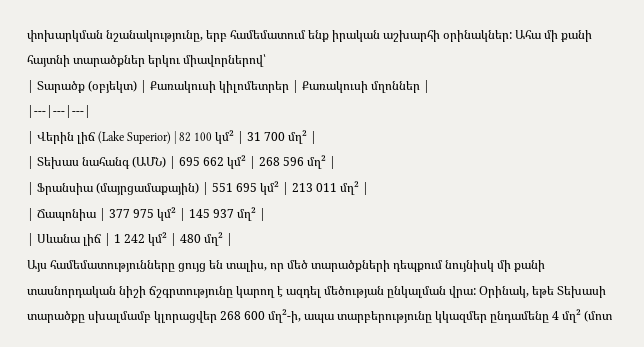փոխարկման նշանակությունը, երբ համեմատում ենք իրական աշխարհի օրինակներ: Ահա մի քանի հայտնի տարածքներ երկու միավորներով՝
| Տարածք (օբյեկտ) | Քառակուսի կիլոմետրեր | Քառակուսի մղոններ |
|---|---|---|
| Վերին լիճ (Lake Superior) | 82 100 կմ² | 31 700 մղ² |
| Տեխաս նահանգ (ԱՄՆ) | 695 662 կմ² | 268 596 մղ² |
| Ֆրանսիա (մայրցամաքային) | 551 695 կմ² | 213 011 մղ² |
| Ճապոնիա | 377 975 կմ² | 145 937 մղ² |
| Սևանա լիճ | 1 242 կմ² | 480 մղ² |
Այս համեմատությունները ցույց են տալիս, որ մեծ տարածքների դեպքում նույնիսկ մի քանի տասնորդական նիշի ճշգրտությունը կարող է ազդել մեծության ընկալման վրա: Օրինակ, եթե Տեխասի տարածքը սխալմամբ կլորացվեր 268 600 մղ²-ի, ապա տարբերությունը կկազմեր ընդամենը 4 մղ² (մոտ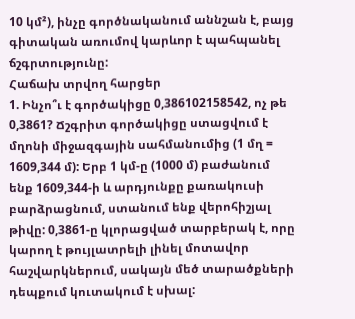10 կմ²), ինչը գործնականում աննշան է, բայց գիտական առումով կարևոր է պահպանել ճշգրտությունը:
Հաճախ տրվող հարցեր
1. Ինչո՞ւ է գործակիցը 0,386102158542, ոչ թե 0,3861? Ճշգրիտ գործակիցը ստացվում է մղոնի միջազգային սահմանումից (1 մղ = 1609,344 մ): Երբ 1 կմ-ը (1000 մ) բաժանում ենք 1609,344-ի և արդյունքը քառակուսի բարձրացնում, ստանում ենք վերոհիշյալ թիվը: 0,3861-ը կլորացված տարբերակ է, որը կարող է թույլատրելի լինել մոտավոր հաշվարկներում, սակայն մեծ տարածքների դեպքում կուտակում է սխալ: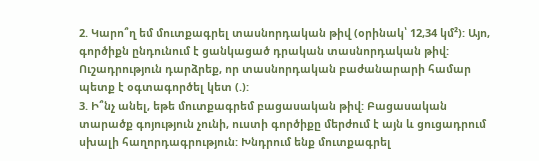2. Կարո՞ղ եմ մուտքագրել տասնորդական թիվ (օրինակ՝ 12,34 կմ²): Այո, գործիքն ընդունում է ցանկացած դրական տասնորդական թիվ: Ուշադրություն դարձրեք, որ տասնորդական բաժանարարի համար պետք է օգտագործել կետ (.):
3. Ի՞նչ անել, եթե մուտքագրեմ բացասական թիվ: Բացասական տարածք գոյություն չունի, ուստի գործիքը մերժում է այն և ցուցադրում սխալի հաղորդագրություն: Խնդրում ենք մուտքագրել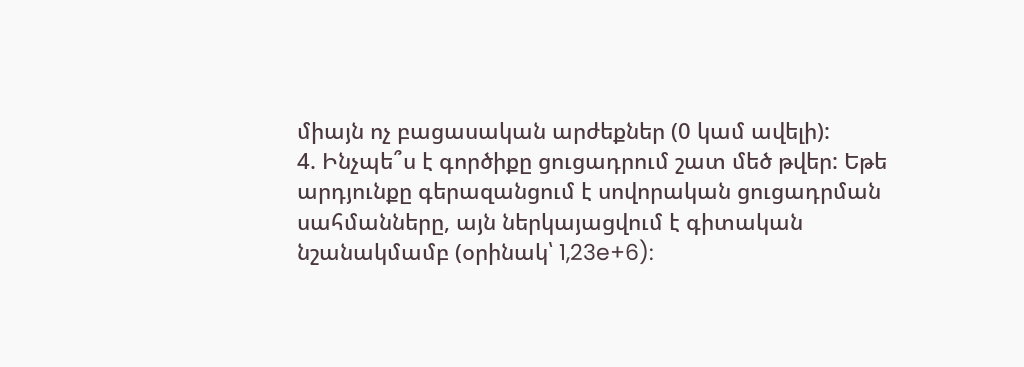միայն ոչ բացասական արժեքներ (0 կամ ավելի):
4. Ինչպե՞ս է գործիքը ցուցադրում շատ մեծ թվեր: Եթե արդյունքը գերազանցում է սովորական ցուցադրման սահմանները, այն ներկայացվում է գիտական նշանակմամբ (օրինակ՝ 1,23e+6):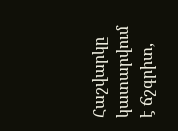Հաշվարկը կատարվում է ճշգրիտ,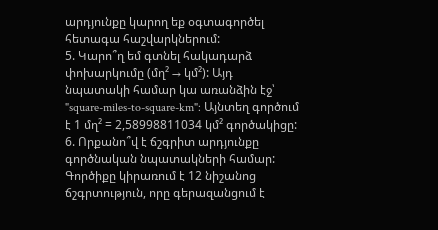արդյունքը կարող եք օգտագործել հետագա հաշվարկներում:
5. Կարո՞ղ եմ գտնել հակադարձ փոխարկումը (մղ² → կմ²): Այդ նպատակի համար կա առանձին էջ՝ "square-miles-to-square-km": Այնտեղ գործում է 1 մղ² = 2,58998811034 կմ² գործակիցը:
6. Որքանո՞վ է ճշգրիտ արդյունքը գործնական նպատակների համար: Գործիքը կիրառում է 12 նիշանոց ճշգրտություն, որը գերազանցում է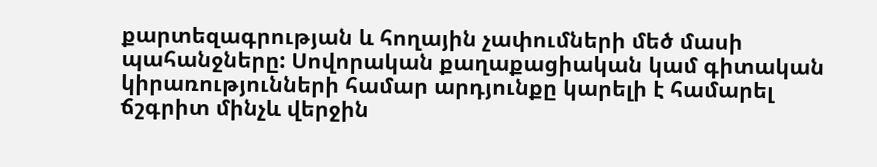քարտեզագրության և հողային չափումների մեծ մասի պահանջները: Սովորական քաղաքացիական կամ գիտական կիրառությունների համար արդյունքը կարելի է համարել ճշգրիտ մինչև վերջին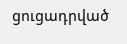ցուցադրված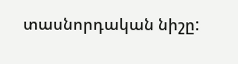տասնորդական նիշը: